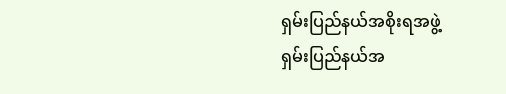ရှမ်းပြည်နယ်အစိုးရအဖွဲ့
ရှမ်းပြည်နယ်အ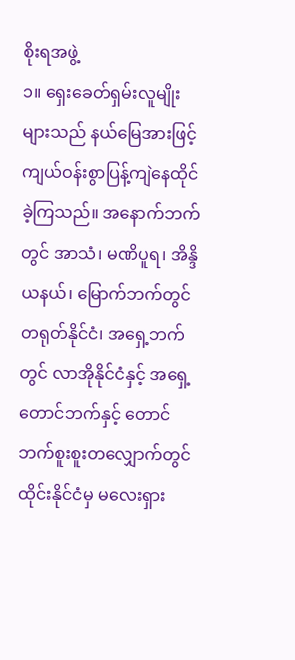စိုးရအဖွဲ့
၁။ ရှေးခေတ်ရှမ်းလူမျိုးများသည် နယ်မြေအားဖြင့် ကျယ်ဝန်းစွာပြန့်ကျဲနေထိုင်ခဲ့ကြသည်။ အနောက်ဘက်တွင် အာသံ၊ မဏိပူရ၊ အိန္ဒိယနယ်၊ မြောက်ဘက်တွင် တရုတ်နိုင်ငံ၊ အရှေ့ဘက်တွင် လာအိုနိုင်ငံနှင့် အရှေ့တောင်ဘက်နှင့် တောင်ဘက်စူးစူးတလျှောက်တွင် ထိုင်းနိုင်ငံမှ မလေးရှား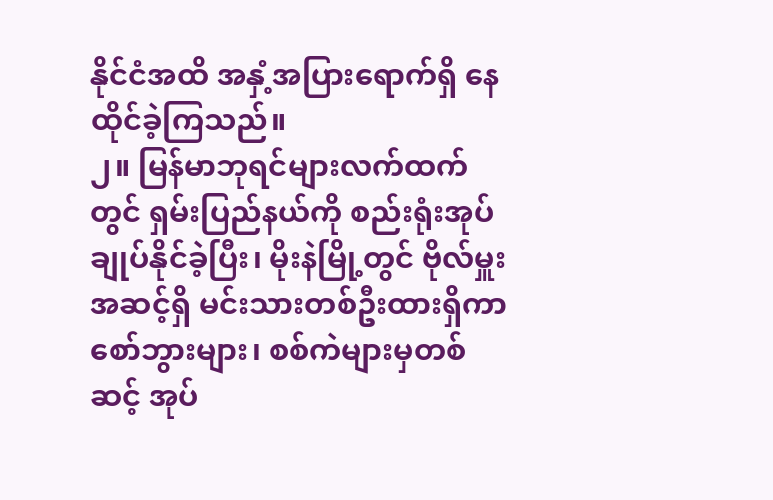နိုင်ငံအထိ အနှံ့အပြားရောက်ရှိ နေထိုင်ခဲ့ကြသည်။
၂။ မြန်မာဘုရင်များလက်ထက်တွင် ရှမ်းပြည်နယ်ကို စည်းရုံးအုပ်ချုပ်နိုင်ခဲ့ပြီး၊ မိုးနဲမြို့တွင် ဗိုလ်မှူးအဆင့်ရှိ မင်းသားတစ်ဦးထားရှိကာ စော်ဘွားများ၊ စစ်ကဲများမှတစ်ဆင့် အုပ်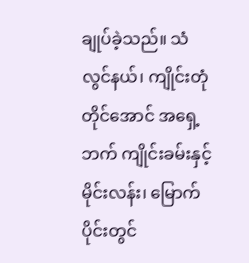ချုပ်ခဲ့သည်။ သံလွင်နယ်၊ ကျိုင်းတုံတိုင်အောင် အရှေ့ဘက် ကျိုင်းခမ်းနှင့်မိုင်းလန်း၊ မြောက်ပိုင်းတွင်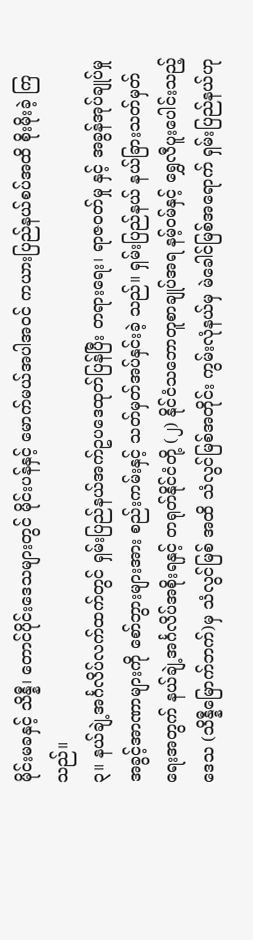မိုင်းမခနှင့် သိန္နီ၊ တောင်ပိုင်းဒေသများတွင် မိုင်းပန်နှင့် မောက်မယ်အပါအဝင် ကယားပြည်နယ်စပ်အထိ စိုးမိုးခဲ့ ကြသည်။
၃။ နယ်ချဲ့အင်္ဂလိပ်လက်ထက်တွင် ရှမ်းပြည်နယ်အက်ဥပဒေထုတ်ပြန်ပြီး တရားရေး၊ ရာဇဝတ်မှု နှင့် အခွန်အုပ်ချုပ်မှု အခွင့်အာဏာများကို စော်ဘွားများအား စည်းကမ်းနှင့် သတ်မှတ်အပ်နှင်းခဲ့ သည်။ ရှမ်းပြည်နယ် နယ်ခြားသတ်မှတ်ရေးအတွက် နယ်ချဲ့အင်္ဂလိပ်အစိုးရနှင့် တရုတ်နိုင်ငံတို့ (၂) နိုင်ငံသဘောတူစာချုပ်အရ နမ့်ဝမ်နှင့် ရွှေလီပူးပေါင်းသည့်ဒေသ (သိန္နီမြောက်ဘက်)မှ သံလွင်မြစ် အထိ သံလွင်မြစ်အတိုင်း ကွမ်းလုံနယ်မှ မဲခေါင်မြစ်အရောက် ရှမ်းပြည်နယ်ဟု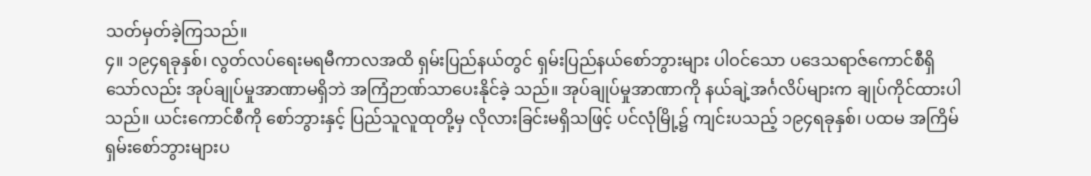သတ်မှတ်ခဲ့ကြသည်။
၄။ ၁၉၄ရခုနှစ်၊ လွတ်လပ်ရေးမရမီကာလအထိ ရှမ်းပြည်နယ်တွင် ရှမ်းပြည်နယ်စော်ဘွားများ ပါဝင်သော ပဒေသရာဇ်ကောင်စီရှိသော်လည်း အုပ်ချုပ်မှုအာဏာမရှိဘဲ အကြံဉာဏ်သာပေးနိုင်ခဲ့ သည်။ အုပ်ချုပ်မှုအာဏာကို နယ်ချဲ့အင်္ဂလိပ်များက ချုပ်ကိုင်ထားပါသည်။ ယင်းကောင်စီကို စော်ဘွားနှင့် ပြည်သူလူထုတို့မှ လိုလားခြင်းမရှိသဖြင့် ပင်လုံမြို့၌ ကျင်းပသည့် ၁၉၄ရခုနှစ်၊ ပထမ အကြိမ် ရှမ်းစော်ဘွားများပ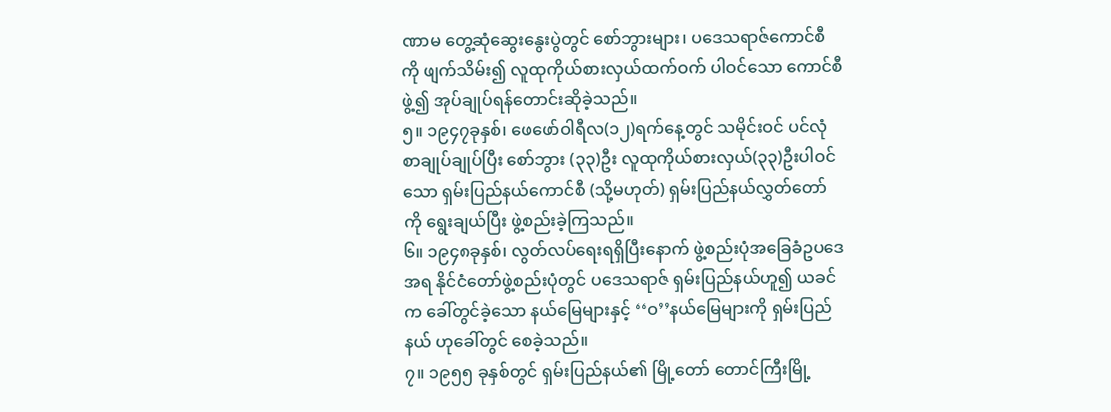ဏာမ တွေ့ဆုံဆွေးနွေးပွဲတွင် စော်ဘွားများ၊ ပဒေသရာဇ်ကောင်စီကို ဖျက်သိမ်း၍ လူထုကိုယ်စားလှယ်ထက်ဝက် ပါဝင်သော ကောင်စီဖွဲ့၍ အုပ်ချုပ်ရန်တောင်းဆိုခဲ့သည်။
၅။ ၁၉၄၇ခုနှစ်၊ ဖေဖော်ဝါရီလ(၁၂)ရက်နေ့တွင် သမိုင်းဝင် ပင်လုံစာချုပ်ချုပ်ပြီး စော်ဘွား (၃၃)ဦး လူထုကိုယ်စားလှယ်(၃၃)ဦးပါဝင်သော ရှမ်းပြည်နယ်ကောင်စီ (သို့မဟုတ်) ရှမ်းပြည်နယ်လွှတ်တော် ကို ရွေးချယ်ပြီး ဖွဲ့စည်းခဲ့ကြသည်။
၆။ ၁၉၄၈ခုနှစ်၊ လွတ်လပ်ရေးရရှိပြီးနောက် ဖွဲ့စည်းပုံအခြေခံဥပဒေအရ နိုင်ငံတော်ဖွဲ့စည်းပုံတွင် ပဒေသရာဇ် ရှမ်းပြည်နယ်ဟူ၍ ယခင်က ခေါ်တွင်ခဲ့သော နယ်မြေများနှင့် ‘‘ဝ’’နယ်မြေများကို ရှမ်းပြည်နယ် ဟုခေါ်တွင် စေခဲ့သည်။
၇။ ၁၉၅၅ ခုနှစ်တွင် ရှမ်းပြည်နယ်၏ မြို့တော် တောင်ကြီးမြို့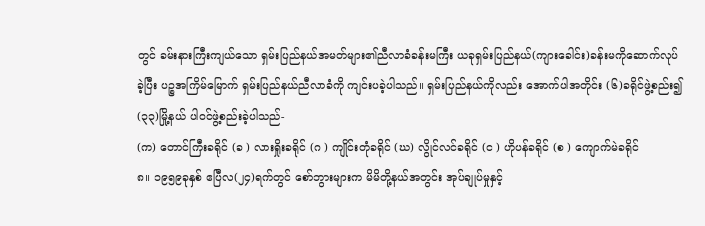တွင် ခမ်းနားကြီးကျယ်သော ရှမ်းပြည်နယ်အမတ်များ၏ညီလာခံခန်းမကြီး ယခုရှမ်းပြည်နယ်(ကျားခေါင်း)ခန်းမကိုဆောက်လုပ် ခဲ့ပြီး ပဉ္စအကြိမ်မြောက် ရှမ်းပြည်နယ်ညီလာခံကို ကျင်းပခဲ့ပါသည်။ ရှမ်းပြည်နယ်ကိုလည်း အောက်ပါအတိုင်း (၆)ခရိုင်ဖွဲ့စည်း၍ (၃၃)မြို့နယ် ပါဝင်ဖွဲ့စည်းခဲ့ပါသည်-
(က) တောင်ကြီးခရိုင် (ခ ) လားရှိုးခရိုင် (ဂ ) ကျိုင်းတုံခရိုင် (ဃ) လွိုင်လင်ခရိုင် (င ) ဟိုပန်ခရိုင် (စ ) ကျောက်မဲခရိုင်
၈။ ၁၉၅၉ခုနှစ် ဧပြီလ(၂၄)ရက်တွင် စော်ဘွားများက မိမိတို့နယ်အတွင်း အုပ်ချုပ်မှုနှင့်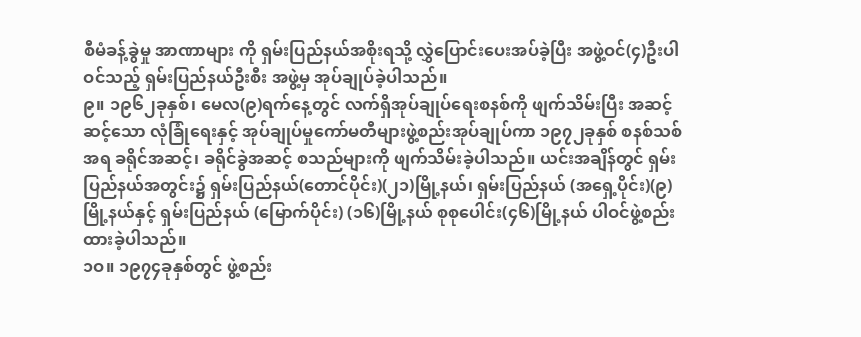စီမံခန့်ခွဲမှု အာဏာများ ကို ရှမ်းပြည်နယ်အစိုးရသို့ လွှဲပြောင်းပေးအပ်ခဲ့ပြီး အဖွဲ့ဝင်(၄)ဦးပါဝင်သည့် ရှမ်းပြည်နယ်ဦးစီး အဖွဲ့မှ အုပ်ချုပ်ခဲ့ပါသည်။
၉။ ၁၉၆၂ခုနှစ်၊ မေလ(၉)ရက်နေ့တွင် လက်ရှိအုပ်ချုပ်ရေးစနစ်ကို ဖျက်သိမ်းပြီး အဆင့်ဆင့်သော လုံခြုံရေးနှင့် အုပ်ချုပ်မှုကော်မတီများဖွဲ့စည်းအုပ်ချုပ်ကာ ၁၉၇၂ခုနှစ် စနစ်သစ်အရ ခရိုင်အဆင့်၊ ခရိုင်ခွဲအဆင့် စသည်များကို ဖျက်သိမ်းခဲ့ပါသည်။ ယင်းအချိန်တွင် ရှမ်းပြည်နယ်အတွင်း၌ ရှမ်းပြည်နယ်(တောင်ပိုင်း)(၂၁)မြို့နယ်၊ ရှမ်းပြည်နယ် (အရှေ့ပိုင်း)(၉)မြို့နယ်နှင့် ရှမ်းပြည်နယ် (မြောက်ပိုင်း) (၁၆)မြို့နယ် စုစုပေါင်း(၄၆)မြို့နယ် ပါဝင်ဖွဲ့စည်းထားခဲ့ပါသည်။
၁ဝ။ ၁၉၇၄ခုနှစ်တွင် ဖွဲ့စည်း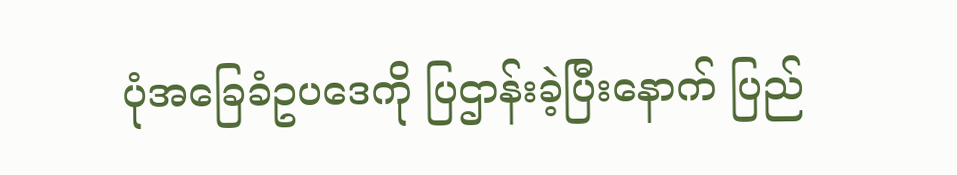ပုံအခြေခံဥပဒေကို ပြဌာန်းခဲ့ပြီးနောက် ပြည်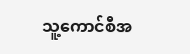သူ့ကောင်စီအ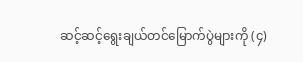ဆင့်ဆင့်ရွေးချယ်တင်မြောက်ပွဲများကို (၄)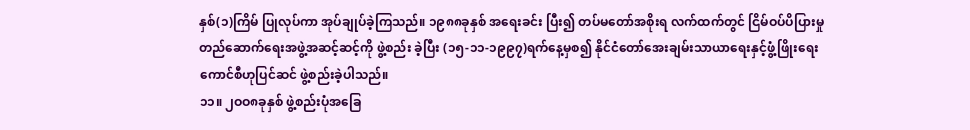နှစ်(၁)ကြိမ် ပြုလုပ်ကာ အုပ်ချုပ်ခဲ့ကြသည်။ ၁၉၈၈ခုနှစ် အရေးခင်း ပြီး၍ တပ်မတော်အစိုးရ လက်ထက်တွင် ငြိမ်ဝပ်ပိပြားမှုတည်ဆောက်ရေးအဖွဲ့အဆင့်ဆင့်ကို ဖွဲ့စည်း ခဲ့ပြီး (၁၅-၁၁-၁၉၉၇)ရက်နေ့မှစ၍ နိုင်ငံတော်အေးချမ်းသာယာရေးနှင့်ဖွံ့ဖြိုးရေးကောင်စီဟုပြင်ဆင် ဖွဲ့စည်းခဲ့ပါသည်။
၁၁။ ၂ဝဝ၈ခုနှစ် ဖွဲ့စည်းပုံအခြေ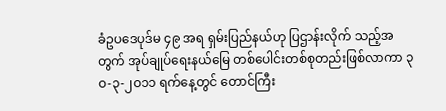ခံဥပဒေပုဒ်မ ၄၉ အရ ရှမ်းပြည်နယ်ဟု ပြဌာန်းလိုက် သည့်အတွက် အုပ်ချုပ်ရေးနယ်မြေ တစ်ပေါင်းတစ်စုတည်းဖြစ်လာကာ ၃ဝ-၃-၂ဝ၁၁ ရက်နေ့တွင် တောင်ကြီး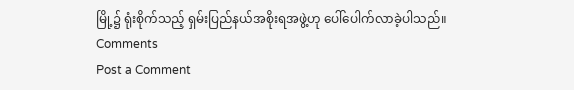မြို့၌ ရုံးစိုက်သည့် ရှမ်းပြည်နယ်အစိုးရအဖွဲ့ဟု ပေါ်ပေါက်လာခဲ့ပါသည်။
Comments
Post a Comment